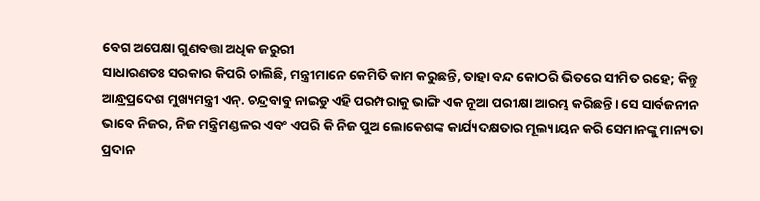ବେଗ ଅପେକ୍ଷା ଗୁଣବତ୍ତା ଅଧିକ ଜରୁରୀ
ସାଧାରଣତଃ ସରକାର କିପରି ଚାଲିଛି, ମନ୍ତ୍ରୀମାନେ କେମିତି କାମ କରୁଛନ୍ତି, ତାହା ବନ୍ଦ କୋଠରି ଭିତରେ ସୀମିତ ରହେ; କିନ୍ତୁ ଆନ୍ଧ୍ରପ୍ରଦେଶ ମୁଖ୍ୟମନ୍ତ୍ରୀ ଏନ୍. ଚନ୍ଦ୍ରବାବୁ ନାଇଡୁ ଏହି ପରମ୍ପରାକୁ ଭାଙ୍ଗି ଏକ ନୂଆ ପରୀକ୍ଷା ଆରମ୍ଭ କରିଛନ୍ତି। ସେ ସାର୍ବଜନୀନ ଭାବେ ନିଜର, ନିଜ ମନ୍ତ୍ରିମଣ୍ଡଳର ଏବଂ ଏପରି କି ନିଜ ପୁଅ ଲୋକେଶଙ୍କ କାର୍ଯ୍ୟଦକ୍ଷତାର ମୂଲ୍ୟାୟନ କରି ସେମାନଙ୍କୁ ମାନ୍ୟତା ପ୍ରଦାନ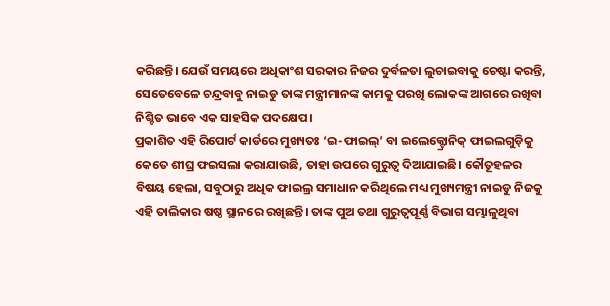କରିଛନ୍ତି। ଯେଉଁ ସମୟରେ ଅଧିକାଂଶ ସରକାର ନିଜର ଦୁର୍ବଳତା ଲୁଚାଇବାକୁ ଚେଷ୍ଟା କରନ୍ତି, ସେତେବେଳେ ଚନ୍ଦ୍ରବାବୁ ନାଇଡୁ ତାଙ୍କ ମନ୍ତ୍ରୀମାନଙ୍କ କାମକୁ ପରଖି ଲୋକଙ୍କ ଆଗରେ ରଖିବା ନିଶ୍ଚିତ ଭାବେ ଏକ ସାହସିକ ପଦକ୍ଷେପ।
ପ୍ରକାଶିତ ଏହି ରିପୋର୍ଟ କାର୍ଡରେ ମୁଖ୍ୟତଃ ‘ଇ-ଫାଇଲ୍’ ବା ଇଲେକ୍ଟ୍ରୋନିକ୍ ଫାଇଲଗୁଡ଼ିକୁ କେତେ ଶୀଘ୍ର ଫଇସଲା କରାଯାଉଛି, ତାହା ଉପରେ ଗୁରୁତ୍ୱ ଦିଆଯାଇଛି। କୌତୂହଳର ବିଷୟ ହେଲା, ସବୁଠାରୁ ଅଧିକ ଫାଇଲ୍ର ସମାଧାନ କରିଥିଲେ ମଧ୍ୟ ମୁଖ୍ୟମନ୍ତ୍ରୀ ନାଇଡୁ ନିଜକୁ ଏହି ତାଲିକାର ଷଷ୍ଠ ସ୍ଥାନରେ ରଖିଛନ୍ତି। ତାଙ୍କ ପୁଅ ତଥା ଗୁରୁତ୍ୱପୂର୍ଣ୍ଣ ବିଭାଗ ସମ୍ଭାଳୁଥିବା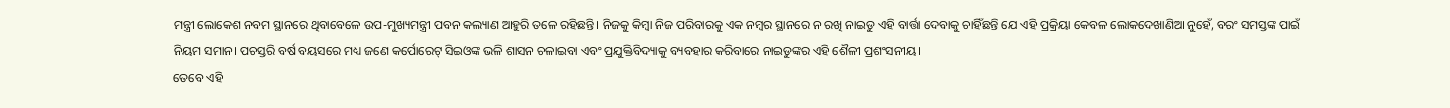ମନ୍ତ୍ରୀ ଲୋକେଶ ନବମ ସ୍ଥାନରେ ଥିବାବେଳେ ଉପ-ମୁଖ୍ୟମନ୍ତ୍ରୀ ପବନ କଲ୍ୟାଣ ଆହୁରି ତଳେ ରହିଛନ୍ତି। ନିଜକୁ କିମ୍ବା ନିଜ ପରିବାରକୁ ଏକ ନମ୍ବର ସ୍ଥାନରେ ନ ରଖି ନାଇଡୁ ଏହି ବାର୍ତ୍ତା ଦେବାକୁ ଚାହିଁଛନ୍ତି ଯେ ଏହି ପ୍ରକ୍ରିୟା କେବଳ ଲୋକଦେଖାଣିଆ ନୁହେଁ, ବରଂ ସମସ୍ତଙ୍କ ପାଇଁ ନିୟମ ସମାନ। ପଚସ୍ତରି ବର୍ଷ ବୟସରେ ମଧ୍ୟ ଜଣେ କର୍ପୋରେଟ୍ ସିଇଓଙ୍କ ଭଳି ଶାସନ ଚଳାଇବା ଏବଂ ପ୍ରଯୁକ୍ତିବିଦ୍ୟାକୁ ବ୍ୟବହାର କରିବାରେ ନାଇଡୁଙ୍କର ଏହି ଶୈଳୀ ପ୍ରଶଂସନୀୟ।
ତେବେ ଏହି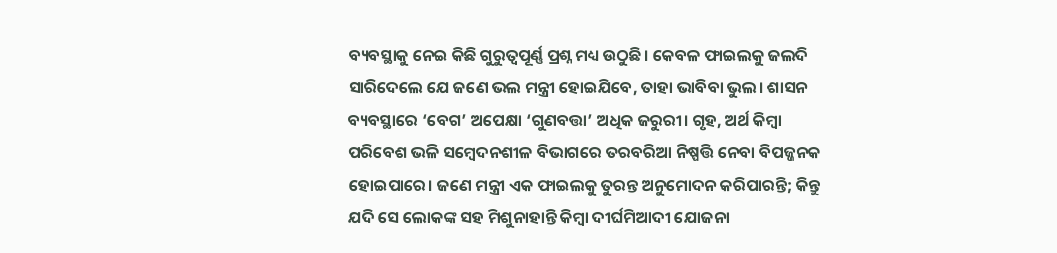ବ୍ୟବସ୍ଥାକୁ ନେଇ କିଛି ଗୁରୁତ୍ୱପୂର୍ଣ୍ଣ ପ୍ରଶ୍ନ ମଧ୍ୟ ଉଠୁଛି। କେବଳ ଫାଇଲକୁ ଜଲଦି ସାରିଦେଲେ ଯେ ଜଣେ ଭଲ ମନ୍ତ୍ରୀ ହୋଇଯିବେ, ତାହା ଭାବିବା ଭୁଲ। ଶାସନ ବ୍ୟବସ୍ଥାରେ ‘ବେଗ’ ଅପେକ୍ଷା ‘ଗୁଣବତ୍ତା’ ଅଧିକ ଜରୁରୀ। ଗୃହ, ଅର୍ଥ କିମ୍ବା ପରିବେଶ ଭଳି ସମ୍ବେଦନଶୀଳ ବିଭାଗରେ ତରବରିଆ ନିଷ୍ପତ୍ତି ନେବା ବିପଜ୍ଜନକ ହୋଇପାରେ। ଜଣେ ମନ୍ତ୍ରୀ ଏକ ଫାଇଲକୁ ତୁରନ୍ତ ଅନୁମୋଦନ କରିପାରନ୍ତି; କିନ୍ତୁ ଯଦି ସେ ଲୋକଙ୍କ ସହ ମିଶୁନାହାନ୍ତି କିମ୍ବା ଦୀର୍ଘମିଆଦୀ ଯୋଜନା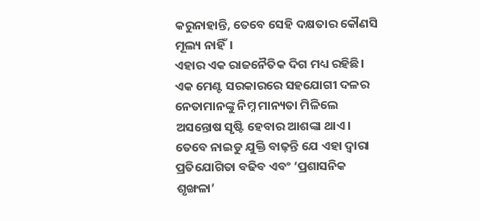କରୁନାହାନ୍ତି, ତେବେ ସେହି ଦକ୍ଷତାର କୌଣସି ମୂଲ୍ୟ ନାହିଁ।
ଏହାର ଏକ ରାଜନୈତିକ ଦିଗ ମଧ୍ୟ ରହିଛି। ଏକ ମେଣ୍ଟ ସରକାରରେ ସହଯୋଗୀ ଦଳର ନେତାମାନଙ୍କୁ ନିମ୍ନ ମାନ୍ୟତା ମିଳିଲେ ଅସନ୍ତୋଷ ସୃଷ୍ଟି ହେବାର ଆଶଙ୍କା ଥାଏ। ତେବେ ନାଇଡୁ ଯୁକ୍ତି ବାଢ଼ନ୍ତି ଯେ ଏହା ଦ୍ୱାରା ପ୍ରତିଯୋଗିତା ବଢିବ ଏବଂ ‘ପ୍ରଶାସନିକ ଶୃଙ୍ଖଳା’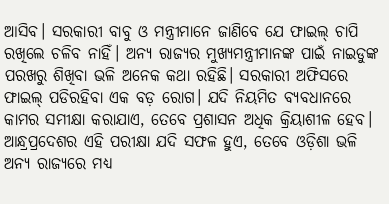ଆସିବ। ସରକାରୀ ବାବୁ ଓ ମନ୍ତ୍ରୀମାନେ ଜାଣିବେ ଯେ ଫାଇଲ୍ ଚାପି ରଖିଲେ ଚଳିବ ନାହିଁ। ଅନ୍ୟ ରାଜ୍ୟର ମୁଖ୍ୟମନ୍ତ୍ରୀମାନଙ୍କ ପାଇଁ ନାଇଡୁଙ୍କ ପରଖରୁ ଶିଖିବା ଭଳି ଅନେକ କଥା ରହିଛି। ସରକାରୀ ଅଫିସରେ ଫାଇଲ୍ ପଡିରହିବା ଏକ ବଡ଼ ରୋଗ। ଯଦି ନିୟମିତ ବ୍ୟବଧାନରେ କାମର ସମୀକ୍ଷା କରାଯାଏ, ତେବେ ପ୍ରଶାସନ ଅଧିକ କ୍ରିୟାଶୀଳ ହେବ। ଆନ୍ଧ୍ରପ୍ରଦେଶର ଏହି ପରୀକ୍ଷା ଯଦି ସଫଳ ହୁଏ, ତେବେ ଓଡ଼ିଶା ଭଳି ଅନ୍ୟ ରାଜ୍ୟରେ ମଧ୍ୟ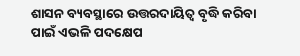ଶାସନ ବ୍ୟବସ୍ଥାରେ ଉତ୍ତରଦାୟିତ୍ୱ ବୃଦ୍ଧି କରିବା ପାଇଁ ଏଭଳି ପଦକ୍ଷେପ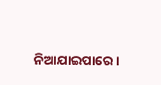ନିଆଯାଇପାରେ।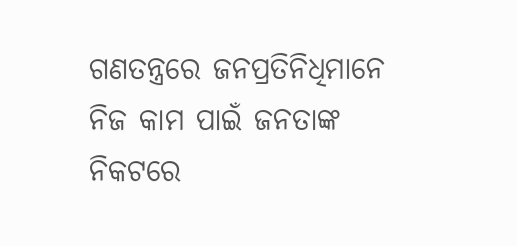ଗଣତନ୍ତ୍ରରେ ଜନପ୍ରତିନିଧିମାନେ ନିଜ କାମ ପାଇଁ ଜନତାଙ୍କ ନିକଟରେ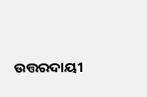ଉତ୍ତରଦାୟୀ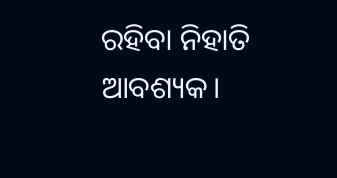ରହିବା ନିହାତି ଆବଶ୍ୟକ।